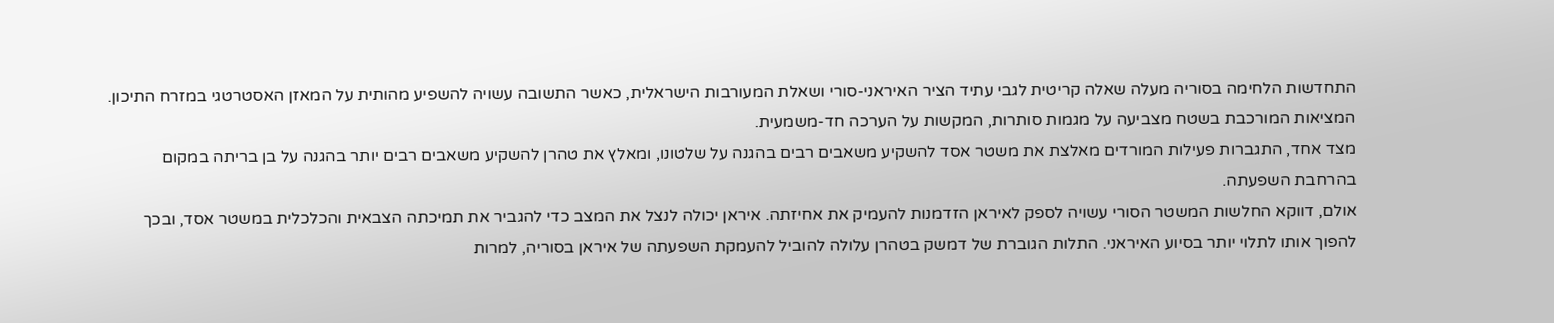התחדשות הלחימה בסוריה מעלה שאלה קריטית לגבי עתיד הציר האיראני-סורי ושאלת המעורבות הישראלית, כאשר התשובה עשויה להשפיע מהותית על המאזן האסטרטגי במזרח התיכון. המציאות המורכבת בשטח מצביעה על מגמות סותרות, המקשות על הערכה חד-משמעית.
מצד אחד, התגברות פעילות המורדים מאלצת את משטר אסד להשקיע משאבים רבים בהגנה על שלטונו, ומאלץ את טהרן להשקיע משאבים רבים יותר בהגנה על בן בריתה במקום בהרחבת השפעתה.
אולם, דווקא החלשות המשטר הסורי עשויה לספק לאיראן הזדמנות להעמיק את אחיזתה. איראן יכולה לנצל את המצב כדי להגביר את תמיכתה הצבאית והכלכלית במשטר אסד, ובכך להפוך אותו לתלוי יותר בסיוע האיראני. התלות הגוברת של דמשק בטהרן עלולה להוביל להעמקת השפעתה של איראן בסוריה, למרות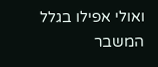ואולי אפילו בגלל המשבר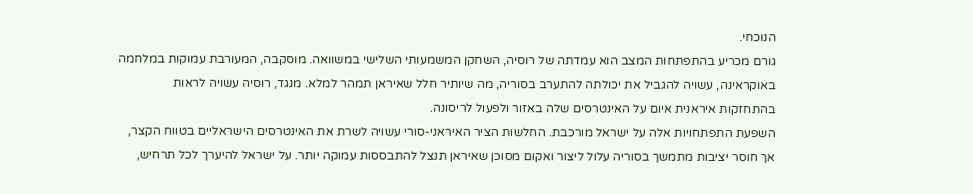הנוכחי.
גורם מכריע בהתפתחות המצב הוא עמדתה של רוסיה, השחקן המשמעותי השלישי במשוואה. מוסקבה, המעורבת עמוקות במלחמה באוקראינה, עשויה להגביל את יכולתה להתערב בסוריה, מה שיותיר חלל שאיראן תמהר למלא. מנגד, רוסיה עשויה לראות בהתחזקות איראנית איום על האינטרסים שלה באזור ולפעול לריסונה.
השפעת התפתחויות אלה על ישראל מורכבת. החלשות הציר האיראני-סורי עשויה לשרת את האינטרסים הישראליים בטווח הקצר, אך חוסר יציבות מתמשך בסוריה עלול ליצור ואקום מסוכן שאיראן תנצל להתבססות עמוקה יותר. על ישראל להיערך לכל תרחיש,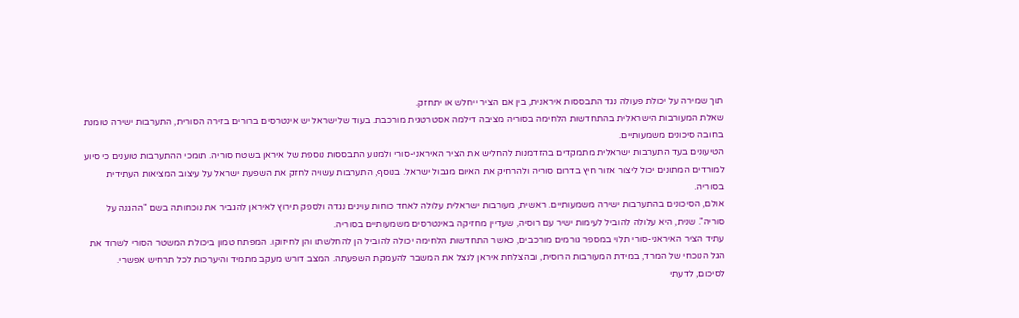תוך שמירה על יכולת פעולה נגד התבססות איראנית, בין אם הציר ייחלש או יתחזק.
שאלת המעורבות הישראלית בהתחדשות הלחימה בסוריה מציבה דילמה אסטרטגית מורכבת. בעוד שלישראל יש אינטרסים ברורים בזירה הסורית, התערבות ישירה טומנת בחובה סיכונים משמעותיים.
הטיעונים בעד התערבות ישראלית מתמקדים בהזדמנות להחליש את הציר האיראני-סורי ולמנוע התבססות נוספת של איראן בשטח סוריה. תומכי ההתערבות טוענים כי סיוע למורדים המתונים יכול ליצור אזור חיץ בדרום סוריה ולהרחיק את האיום מגבול ישראל. בנוסף, התערבות עשויה לחזק את השפעת ישראל על עיצוב המציאות העתידית בסוריה.
אולם, הסיכונים בהתערבות ישירה משמעותיים. ראשית, מעורבות ישראלית עלולה לאחד כוחות עוינים נגדה ולספק תירוץ לאיראן להגביר את נוכחותה בשם "ההגנה על סוריה". שנית, היא עלולה להוביל לעימות ישיר עם רוסיה, שעדיין מחזיקה באינטרסים משמעותיים בסוריה.
עתיד הציר האיראני-סורי תלוי במספר גורמים מורכבים, כאשר התחדשות הלחימה יכולה להוביל הן להחלשתו והן לחיזוקו. המפתח טמון ביכולת המשטר הסורי לשרוד את הגל הנוכחי של המרד, במידת המעורבות הרוסית, ובהצלחת איראן לנצל את המשבר להעמקת השפעתה. המצב דורש מעקב מתמיד והיערכות לכל תרחיש אפשרי.
לסיכום, לדעתי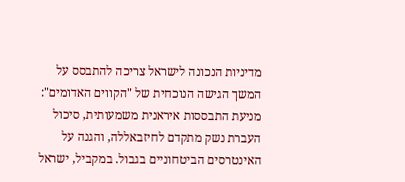מדיניות הנכונה לישראל צריכה להתבסס על המשך הגישה הנוכחית של "הקווים האדומים": מניעת התבססות איראנית משמעותית, סיכול העברת נשק מתקדם לחיזבאללה, והגנה על האינטרסים הביטחוניים בגבול. במקביל, ישראל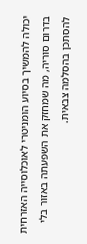יכולה להמשיך בסיוע הומניטרי לאוכלוסייה האזרחית בדרום סוריה, מה שמחזק את השפעתה באזור בלי להסתכן בהסלמה צבאית.